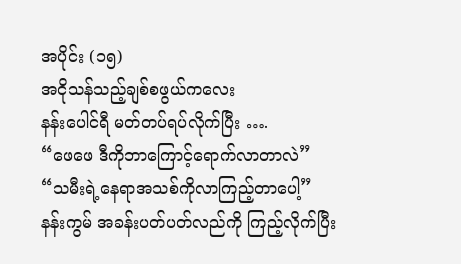အပိုင်း (၁၅)
အငိုသန်သည့်ချစ်စဖွယ်ကလေး
နန်းပေါင်ရီ မတ်တပ်ရပ်လိုက်ပြီး ….
“ဖေဖေ ဒီကိုဘာကြောင့်ရောက်လာတာလဲ”
“သမီးရဲ့နေရာအသစ်ကိုလာကြည့်တာပေါ့”
နန်းကွမ် အခန်းပတ်ပတ်လည်ကို ကြည့်လိုက်ပြီး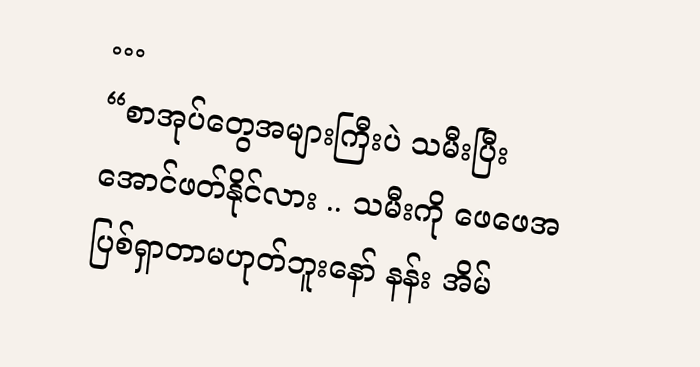…
“စာအုပ်တွေအများကြီးပဲ သမီးပြီးအောင်ဖတ်နိုင်လား .. သမီးကို ဖေဖေအပြစ်ရှာတာမဟုတ်ဘူးနော် နန်း အိမ်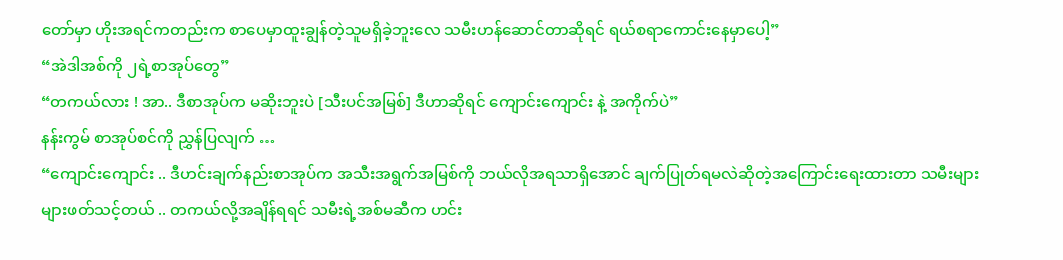တော်မှာ ဟိုးအရင်ကတည်းက စာပေမှာထူးချွန်တဲ့သူမရှိခဲ့ဘူးလေ သမီးဟန်ဆောင်တာဆိုရင် ရယ်စရာကောင်းနေမှာပေါ့”
“အဲဒါအစ်ကို ၂ရဲ့စာအုပ်တွေ”
“တကယ်လား ! အာ.. ဒီစာအုပ်က မဆိုးဘူးပဲ [သီးပင်အမြစ်] ဒီဟာဆိုရင် ကျောင်းကျောင်း နဲ့ အကိုက်ပဲ”
နန်းကွမ် စာအုပ်စင်ကို ညွှန်ပြလျက် …
“ကျောင်းကျောင်း .. ဒီဟင်းချက်နည်းစာအုပ်က အသီးအရွက်အမြစ်ကို ဘယ်လိုအရသာရှိအောင် ချက်ပြုတ်ရမလဲဆိုတဲ့အကြောင်းရေးထားတာ သမီးများများဖတ်သင့်တယ် .. တကယ်လို့အချိန်ရရင် သမီးရဲ့အစ်မဆီက ဟင်း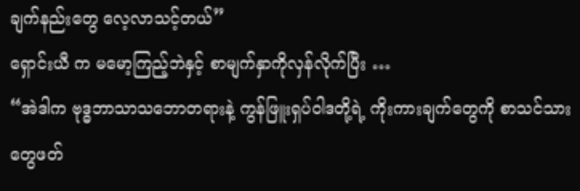ချက်နည်းတွေ လေ့လာသင့်တယ်”
ရှောင်းယီ က မမော့ကြည့်ဘဲနှင့် စာမျက်နှာကိုလှန်လိုက်ပြီး …
“အဲဒါက ဗုဒ္ဓဘာသာသဘောတရားနဲ့ ကွန်ဖြူးရှပ်ဝါဒတို့ရဲ့ ကိုးကားချက်တွေကို စာသင်သားတွေဖတ်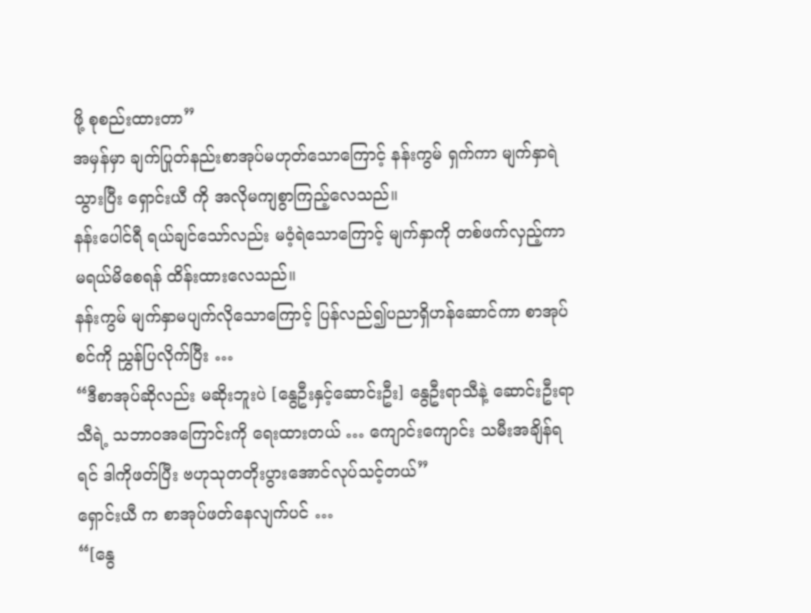ဖို့ စုစည်းထားတာ”
အမှန်မှာ ချက်ပြုတ်နည်းစာအုပ်မဟုတ်သောကြောင့် နန်းကွမ် ရှက်ကာ မျက်နှာရဲသွားပြီး ရှောင်းယီ ကို အလိုမကျစွာကြည့်လေသည်။
နန်းပေါင်ရီ ရယ်ချင်သော်လည်း မဝံ့ရဲသောကြောင့် မျက်နှာကို တစ်ဖက်လှည့်ကာ မရယ်မိစေရန် ထိန်းထားလေသည်။
နန်းကွမ် မျက်နှာမပျက်လိုသောကြောင့် ပြန်လည်၍ပညာရှိဟန်ဆောင်ကာ စာအုပ်စင်ကို ညွှန်ပြလိုက်ပြီး …
“ဒီစာအုပ်ဆိုလည်း မဆိုးဘူးပဲ [နွေဦးနှင့်ဆောင်းဦး] နွေဦးရာသီနဲ့ ဆောင်းဦးရာသီရဲ့ သဘာဝအကြောင်းကို ရေးထားတယ် … ကျောင်းကျောင်း သမီးအချိန်ရရင် ဒါကိုဖတ်ပြီး ဗဟုသုတတိုးပွားအောင်လုပ်သင့်တယ်”
ရှောင်းယီ က စာအုပ်ဖတ်နေလျက်ပင် …
“[နွေ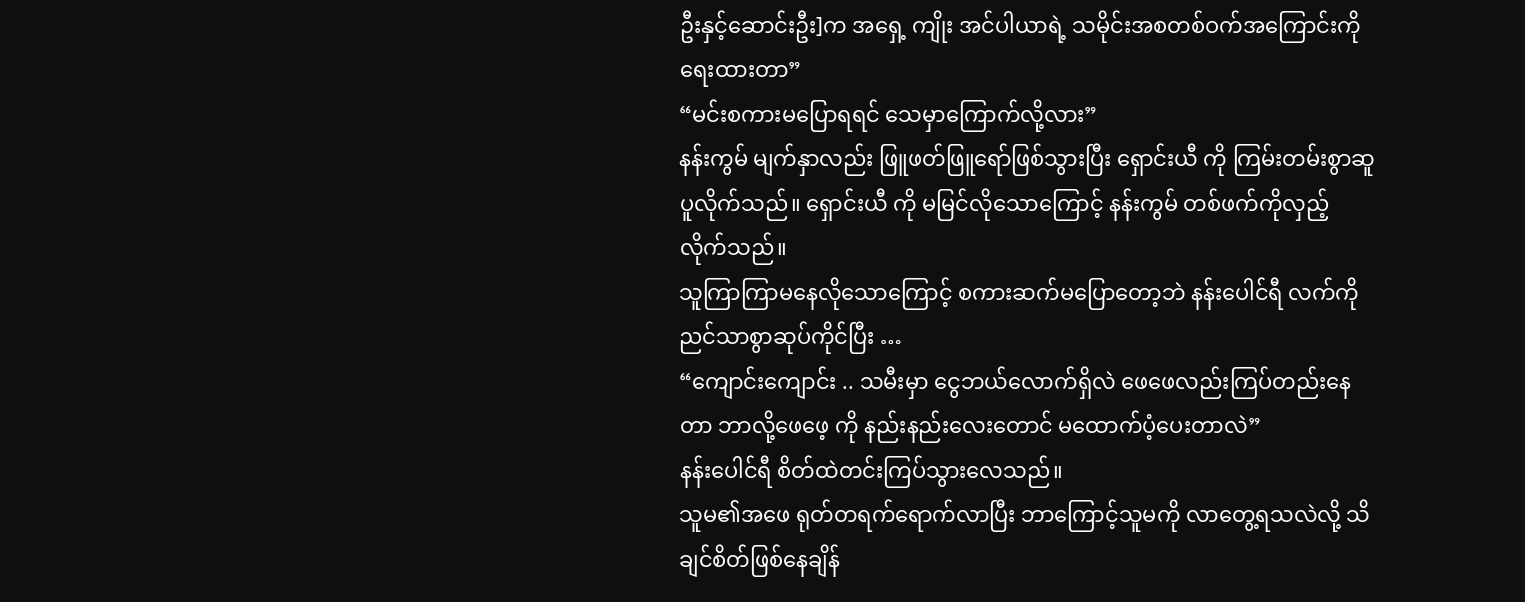ဦးနှင့်ဆောင်းဦး]က အရှေ့ ကျိုး အင်ပါယာရဲ့ သမိုင်းအစတစ်ဝက်အကြောင်းကို ရေးထားတာ”
“မင်းစကားမပြောရရင် သေမှာကြောက်လို့လား”
နန်းကွမ် မျက်နှာလည်း ဖြူဖတ်ဖြူရော်ဖြစ်သွားပြီး ရှောင်းယီ ကို ကြမ်းတမ်းစွာဆူပူလိုက်သည်။ ရှောင်းယီ ကို မမြင်လိုသောကြောင့် နန်းကွမ် တစ်ဖက်ကိုလှည့်လိုက်သည်။
သူကြာကြာမနေလိုသောကြောင့် စကားဆက်မပြောတော့ဘဲ နန်းပေါင်ရီ လက်ကို ညင်သာစွာဆုပ်ကိုင်ပြီး …
“ကျောင်းကျောင်း .. သမီးမှာ ငွေဘယ်လောက်ရှိလဲ ဖေဖေလည်းကြပ်တည်းနေတာ ဘာလို့ဖေဖေ့ ကို နည်းနည်းလေးတောင် မထောက်ပံ့ပေးတာလဲ”
နန်းပေါင်ရီ စိတ်ထဲတင်းကြပ်သွားလေသည်။
သူမ၏အဖေ ရုတ်တရက်ရောက်လာပြီး ဘာကြောင့်သူမကို လာတွေ့ရသလဲလို့ သိချင်စိတ်ဖြစ်နေချိန်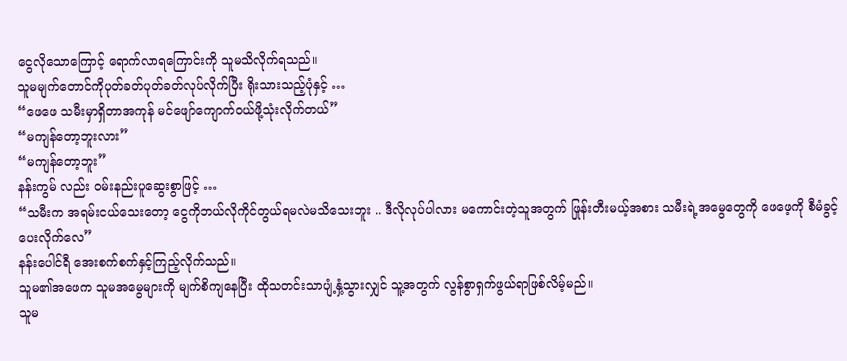ငွေလိုသောကြောင့် ရောက်လာရကြောင်းကို သူမသိလိုက်ရသည်။
သူမမျက်တောင်ကိုပုတ်ခတ်ပုတ်ခတ်လုပ်လိုက်ပြီး ရိုးသားသည့်ပုံနှင့် …
“ဖေဖေ သမီးမှာရှိတာအကုန် မင်ဖျော်ကျောက်ဝယ်ဖို့သုံးလိုက်တယ်”
“မကျန်တော့ဘူးလား”
“မကျန်တော့ဘူး”
နန်းကွမ် လည်း ဝမ်းနည်းပူဆွေးစွာဖြင့် …
“သမီးက အရမ်းငယ်သေးတော့ ငွေကိုဘယ်လိုကိုင်တွယ်ရမလဲမသိသေးဘူး .. ဒီလိုလုပ်ပါလား မကောင်းတဲ့သူအတွက် ဖြုန်းတီးမယ့်အစား သမီးရဲ့အမွေတွေကို ဖေဖေ့ကို စီမံခွင့်ပေးလိုက်လေ”
နန်းပေါင်ရီ အေးစက်စက်နှင့်ကြည့်လိုက်သည်။
သူမ၏အဖေက သူမအမွေများကို မျက်စိကျနေပြီး ထိုသတင်းသာပျံ့နှံ့သွားလျှင် သူ့အတွက် လွန်စွာရှက်ဖွယ်ရာဖြစ်လိမ့်မည်။
သူမ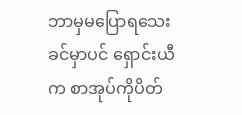ဘာမှမပြောရသေးခင်မှာပင် ရှောင်းယီ က စာအုပ်ကိုပိတ်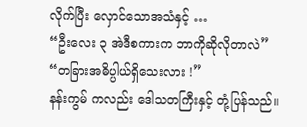လိုက်ပြီး လှောင်သောအသံနှင့် …
“ဦးလေး ၃ အဲဒီစကားက ဘာကိုဆိုလိုတာလဲ”
“တခြားအဓိပ္ပါယ်ရှိသေးလား !”
နန်းကွမ် ကလည်း ဒေါသတကြီးနှင့် တုံ့ပြန်သည်။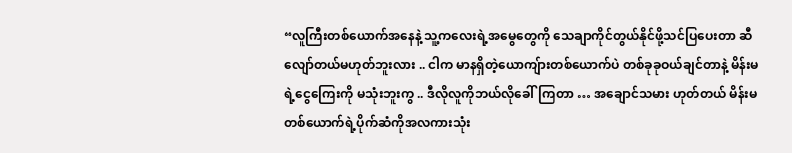“လူကြီးတစ်ယောက်အနေနဲ့ သူ့ကလေးရဲ့အမွေတွေကို သေချာကိုင်တွယ်နိုင်ဖို့သင်ပြပေးတာ ဆီလျော်တယ်မဟုတ်ဘူးလား .. ငါက မာနရှိတဲ့ယောကျ်ားတစ်ယောက်ပဲ တစ်ခုခုဝယ်ချင်တာနဲ့ မိန်းမရဲ့ငွေကြေးကို မသုံးဘူးကွ .. ဒီလိုလူကိုဘယ်လိုခေါ်ကြတာ … အချောင်သမား ဟုတ်တယ် မိန်းမတစ်ယောက်ရဲ့ပိုက်ဆံကိုအလကားသုံး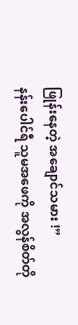ဖြုန်းနေတဲ့ အချောင်သမား !”
နန်းပေါင်ရီ သူမအဖေကို အလွန်စိတ်တို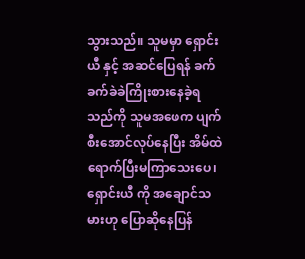သွားသည်။ သူမမှာ ရှောင်းယီ နှင့် အဆင်ပြေရန် ခက်ခက်ခဲခဲကြိုးစားနေခဲ့ရသည်ကို သူမအဖေက ပျက်စီးအောင်လုပ်နေပြီး အိမ်ထဲရောက်ပြီးမကြာသေးပေ၊ ရှောင်းယီ ကို အချောင်သမားဟု ပြောဆိုနေပြန်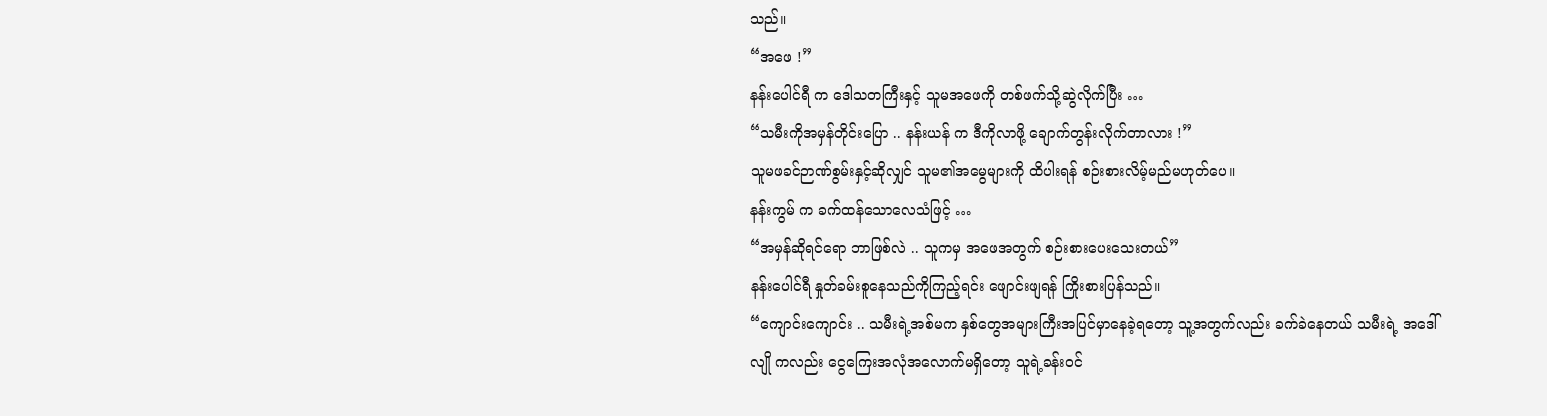သည်။
“အဖေ !”
နန်းပေါင်ရီ က ဒေါသတကြီးနှင့် သူမအဖေကို တစ်ဖက်သို့ဆွဲလိုက်ပြီး …
“သမီးကိုအမှန်တိုင်းပြော .. နန်းယန် က ဒီကိုလာဖို့ ချောက်တွန်းလိုက်တာလား !”
သူမဖခင်ဉာဏ်စွမ်းနှင့်ဆိုလျှင် သူမ၏အမွေများကို ထိပါးရန် စဉ်းစားလိမ့်မည်မဟုတ်ပေ။
နန်းကွမ် က ခက်ထန်သောလေသံဖြင့် …
“အမှန်ဆိုရင်ရော ဘာဖြစ်လဲ .. သူကမှ အဖေအတွက် စဉ်းစားပေးသေးတယ်”
နန်းပေါင်ရီ နှုတ်ခမ်းစူနေသည်ကိုကြည့်ရင်း ဖျောင်းဖျရန် ကြိုးစားပြန်သည်။
“ကျောင်းကျောင်း .. သမီးရဲ့အစ်မက နှစ်တွေအများကြီးအပြင်မှာနေခဲ့ရတော့ သူ့အတွက်လည်း ခက်ခဲနေတယ် သမီးရဲ့ အဒေါ် လျို ကလည်း ငွေကြေးအလုံအလောက်မရှိတော့ သူရဲ့ခန်းဝင်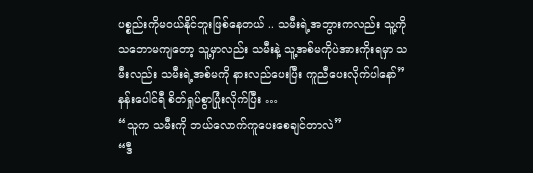ပစ္စည်းကိုမဝယ်နိုင်ဘူးဖြစ်နေတယ် .. သမီးရဲ့အဘွားကလည်း သူ့ကိုသဘောမကျတော့ သူ့မှာလည်း သမီးနဲ့ သူ့အစ်မကိုပဲအားကိုးရမှာ သမီးလည်း သမီးရဲ့အစ်မကို နားလည်ပေးပြီး ကူညီပေးလိုက်ပါနော်”
နန်းပေါင်ရီ စိတ်ရှုပ်စွာပြုံးလိုက်ပြီး …
“သူက သမီးကို ဘယ်လောက်ကူပေးစေချင်တာလဲ”
“ဒီ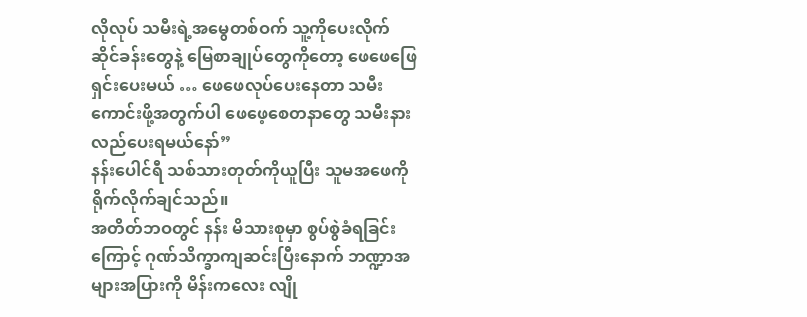လိုလုပ် သမီးရဲ့အမွေတစ်ဝက် သူ့ကိုပေးလိုက် ဆိုင်ခန်းတွေနဲ့ မြေစာချုပ်တွေကိုတော့ ဖေဖေဖြေရှင်းပေးမယ် … ဖေဖေလုပ်ပေးနေတာ သမီးကောင်းဖို့အတွက်ပါ ဖေဖေ့စေတနာတွေ သမီးနားလည်ပေးရမယ်နော်”
နန်းပေါင်ရီ သစ်သားတုတ်ကိုယူပြီး သူမအဖေကို ရိုက်လိုက်ချင်သည်။
အတိတ်ဘဝတွင် နန်း မိသားစုမှာ စွပ်စွဲခံရခြင်းကြောင့် ဂုဏ်သိက္ခာကျဆင်းပြီးနောက် ဘဏ္ဍာအများအပြားကို မိန်းကလေး လျို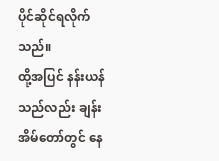ပိုင်ဆိုင်ရလိုက်သည်။
ထို့အပြင် နန်းယန် သည်လည်း ချန်း အိမ်တော်တွင် နေ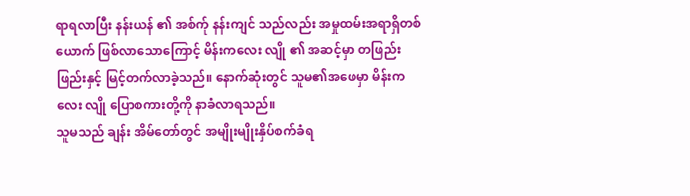ရာရလာပြီး နန်းယန် ၏ အစ်က်ု နန်းကျင် သည်လည်း အမှုထမ်းအရာရှိတစ်ယောက် ဖြစ်လာသောကြောင့် မိန်းကလေး လျို ၏ အဆင့်မှာ တဖြည်းဖြည်းနှင့် မြင့်တက်လာခဲ့သည်။ နောက်ဆုံးတွင် သူမ၏အဖေမှာ မိန်းကလေး လျို ပြောစကားတို့ကို နာခံလာရသည်။
သူမသည် ချန်း အိမ်တော်တွင် အမျိုးမျိုးနှိပ်စက်ခံရ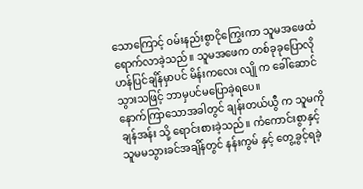သောကြောင့် ဝမ်းနည်းစွာငိုကြွေးကာ သူမအဖေထံရောက်လာခဲ့သည်။ သူမအဖေက တစ်ခုခုပြောလိုဟန်ပြင်ချိန်မှာပင် မိန်းကလေး လျို က ခေါ်ဆောင်သွားသဖြင့် ဘာမှပင်မပြောခဲ့ရပေ။
နောက်ကြာသောအခါတွင် ချန်းတယ်ယွီ က သူမကို ချန်အန်း သို့ ရောင်းစားခဲ့သည်။ ကံကောင်းစွာနှင့် သူမမသွားခင်အချိန်တွင် နန်းကွမ် နှင့် တွေ့ခွင့်ရခဲ့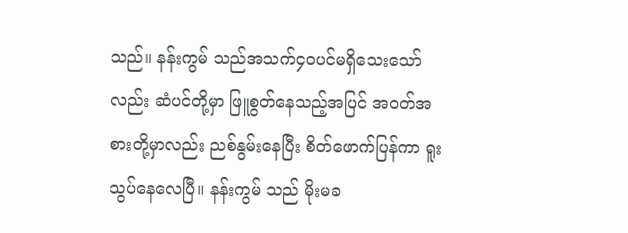သည်။ နန်းကွမ် သည်အသက်၄၀ပင်မရှိသေးသော်လည်း ဆံပင်တို့မှာ ဖြူစွတ်နေသည့်အပြင် အဝတ်အစားတို့မှာလည်း ညစ်နွမ်းနေပြီး စိတ်ဖောက်ပြန်ကာ ရူးသွပ်နေလေပြီ။ နန်းကွမ် သည် မိုးမခ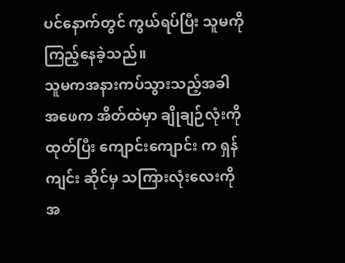ပင်နောက်တွင် ကွယ်ရပ်ပြီး သူမကိုကြည့်နေခဲ့သည်။
သူမကအနားကပ်သွားသည့်အခါ အဖေက အိတ်ထဲမှာ ချိုချဉ်လုံးကိုထုတ်ပြီး ကျောင်းကျောင်း က ရှန်ကျင်း ဆိုင်မှ သကြားလုံးလေးကို အ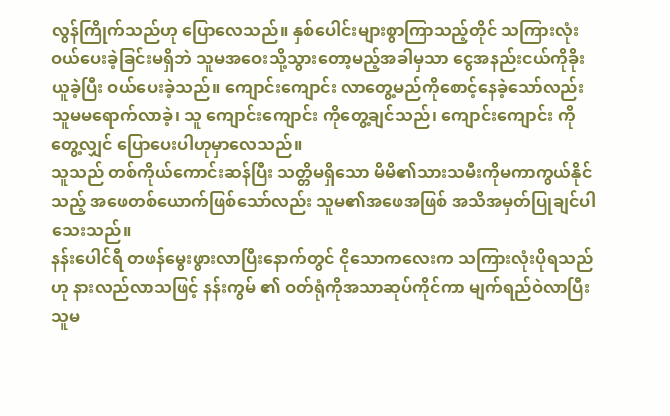လွန်ကြိုက်သည်ဟု ပြောလေသည်။ နှစ်ပေါင်းများစွာကြာသည့်တိုင် သကြားလုံးဝယ်ပေးခဲ့ခြင်းမရှိဘဲ သူမအဝေးသို့သွားတော့မည့်အခါမှသာ ငွေအနည်းငယ်ကိုခိုးယူခဲ့ပြီး ဝယ်ပေးခဲ့သည်။ ကျောင်းကျောင်း လာတွေ့မည်ကိုစောင့်နေခဲ့သော်လည်း သူမမရောက်လာခဲ့၊ သူ ကျောင်းကျောင်း ကိုတွေ့ချင်သည်၊ ကျောင်းကျောင်း ကိုတွေ့လျှင် ပြောပေးပါဟုမှာလေသည်။
သူသည် တစ်ကိုယ်ကောင်းဆန်ပြီး သတ္တိမရှိသော မိမိ၏သားသမီးကိုမကာကွယ်နိုင်သည့် အဖေတစ်ယောက်ဖြစ်သော်လည်း သူမ၏အဖေအဖြစ် အသိအမှတ်ပြုချင်ပါသေးသည်။
နန်းပေါင်ရီ တဖန်မွေးဖွားလာပြီးနောက်တွင် ငိုသောကလေးက သကြားလုံးပိုရသည်ဟု နားလည်လာသဖြင့် နန်းကွမ် ၏ ဝတ်ရုံကိုအသာဆုပ်ကိုင်ကာ မျက်ရည်ဝဲလာပြီး သူမ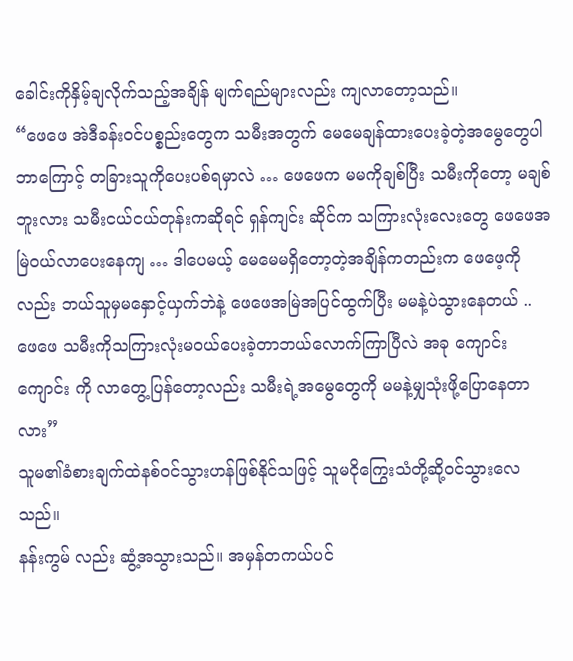ခေါင်းကိုနှိမ့်ချလိုက်သည့်အချိန် မျက်ရည်များလည်း ကျလာတော့သည်။
“ဖေဖေ အဲဒီခန်းဝင်ပစ္စည်းတွေက သမီးအတွက် မေမေချန်ထားပေးခဲ့တဲ့အမွေတွေပါ ဘာကြောင့် တခြားသူကိုပေးပစ်ရမှာလဲ … ဖေဖေက မမကိုချစ်ပြီး သမီးကိုတော့ မချစ်ဘူးလား သမီးငယ်ငယ်တုန်းကဆိုရင် ရှန်ကျင်း ဆိုင်က သကြားလုံးလေးတွေ ဖေဖေအမြဲဝယ်လာပေးနေကျ … ဒါပေမယ့် မေမေမရှိတော့တဲ့အချိန်ကတည်းက ဖေဖေ့ကိုလည်း ဘယ်သူမှမနှောင့်ယှက်ဘဲနဲ့ ဖေဖေအမြဲအပြင်ထွက်ပြီး မမနဲ့ပဲသွားနေတယ် .. ဖေဖေ သမီးကိုသကြားလုံးမဝယ်ပေးခဲ့တာဘယ်လောက်ကြာပြီလဲ အခု ကျောင်းကျောင်း ကို လာတွေ့ပြန်တော့လည်း သမီးရဲ့အမွေတွေကို မမနဲ့မျှသုံးဖို့ပြောနေတာလား”
သူမ၏ခံစားချက်ထဲနစ်ဝင်သွားဟန်ဖြစ်နိုင်သဖြင့် သူမငိုကြွေးသံတို့ဆို့ဝင်သွားလေသည်။
နန်းကွမ် လည်း ဆွံ့အသွားသည်။ အမှန်တကယ်ပင်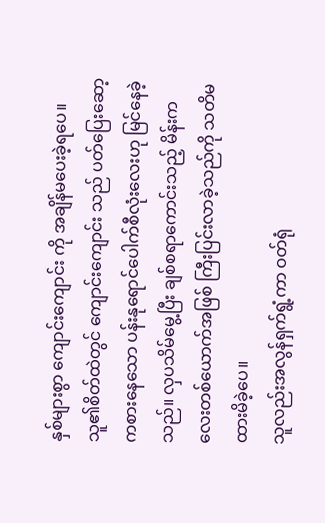နှစ်များစွာ ကျောင်းကျောင်း ကို အချိန်မပေးခဲ့ရပေ။ သူ၏စိတ်ထဲတွင် ကျောင်းကျောင်း သည် ပတ်ပြေးဆော့ကစားနေသော ပန်းနုရောင်ပေါက်စီလုံးလေးဟု မြင်နေခဲ့သည်။ လှပသိမ်မွေ့ပြီး ချစ်စရာကောင်းသည့် မိန်းကလေးတစ်ယောက်အဖြစ် ကြီးပြင်းလာခဲ့သည်ကို သတိမထားမိခဲ့ပေ။
သူလည်းအလွန်ရှက်ရွံ့ကာ ဝတ်ရုံ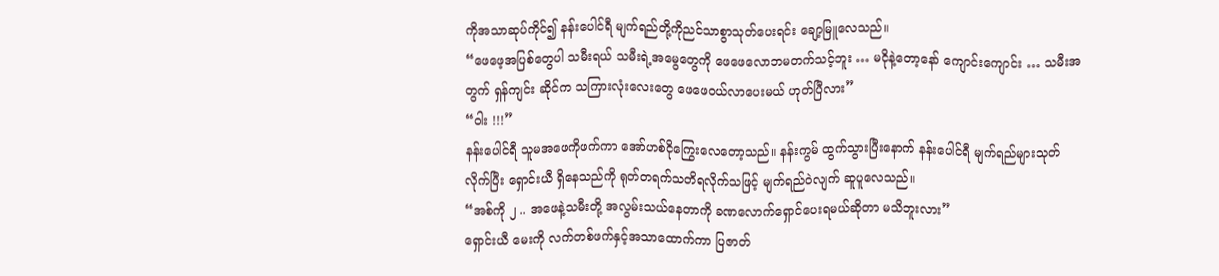ကိုအသာဆုပ်ကိုင်၍ နန်းပေါင်ရီ မျက်ရည်တို့ကိုညင်သာစွာသုတ်ပေးရင်း ချော့မြူလေသည်။
“ဖေဖေ့အပြစ်တွေပါ သမီးရယ် သမီးရဲ့အမွေတွေကို ဖေဖေလောဘမတက်သင့်ဘူး … မငိုနဲ့တော့နော် ကျောင်းကျောင်း … သမီးအတွက် ရှန်ကျင်း ဆိုင်က သကြားလုံးလေးတွေ ဖေဖေဝယ်လာပေးမယ် ဟုတ်ပြီလား”
“ဝါး !!!”
နန်းပေါင်ရီ သူမအဖေကိုဖက်ကာ အော်ဟစ်ငိုကြွေးလေတော့သည်။ နန်းကွမ် ထွက်သွားပြီးနောက် နန်းပေါင်ရီ မျက်ရည်များသုတ်လိုက်ပြီး ရှောင်းယီ ရှိနေသည်ကို ရုတ်တရက်သတိရလိုက်သဖြင့် မျက်ရည်ဝဲလျက် ဆူပူလေသည်။
“အစ်ကို ၂ .. အဖေနဲ့သမီးတို့ အလွမ်းသယ်နေတာကို ခဏလောက်ရှောင်ပေးရမယ်ဆိုတာ မသိဘူးလား”
ရှောင်းယီ မေးကို လက်တစ်ဖက်နှင့်အသာထောက်ကာ ပြဇာတ်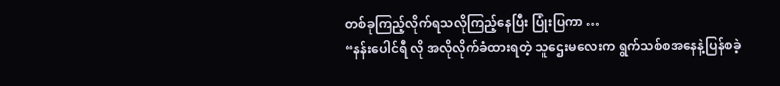တစ်ခုကြည့်လိုက်ရသလိုကြည့်နေပြီး ပြုံးပြကာ …
“နန်းပေါင်ရီ လို အလိုလိုက်ခံထားရတဲ့ သူဌေးမလေးက ရွက်သစ်စအနေနဲ့ပြန်စခဲ့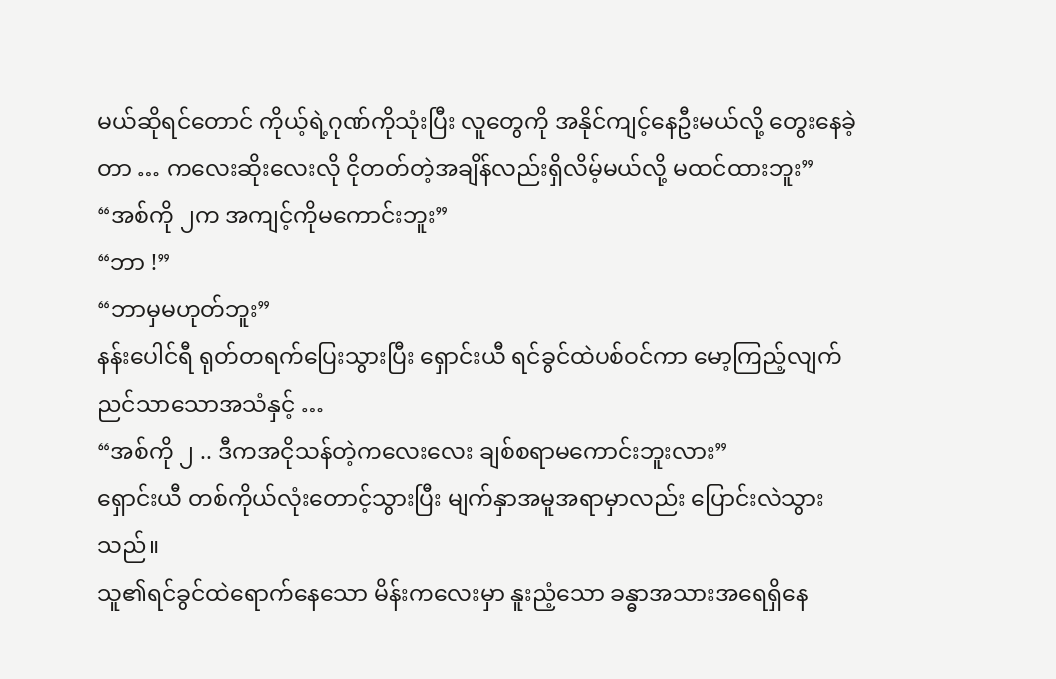မယ်ဆိုရင်တောင် ကိုယ့်ရဲ့ဂုဏ်ကိုသုံးပြီး လူတွေကို အနိုင်ကျင့်နေဦးမယ်လို့ တွေးနေခဲ့တာ … ကလေးဆိုးလေးလို ငိုတတ်တဲ့အချိန်လည်းရှိလိမ့်မယ်လို့ မထင်ထားဘူး”
“အစ်ကို ၂က အကျင့်ကိုမကောင်းဘူး”
“ဘာ !”
“ဘာမှမဟုတ်ဘူး”
နန်းပေါင်ရီ ရုတ်တရက်ပြေးသွားပြီး ရှောင်းယီ ရင်ခွင်ထဲပစ်ဝင်ကာ မော့ကြည့်လျက် ညင်သာသောအသံနှင့် …
“အစ်ကို ၂ .. ဒီကအငိုသန်တဲ့ကလေးလေး ချစ်စရာမကောင်းဘူးလား”
ရှောင်းယီ တစ်ကိုယ်လုံးတောင့်သွားပြီး မျက်နှာအမူအရာမှာလည်း ပြောင်းလဲသွားသည်။
သူ၏ရင်ခွင်ထဲရောက်နေသော မိန်းကလေးမှာ နူးညံ့သော ခန္ဓာအသားအရေရှိနေ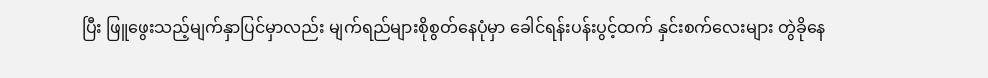ပြီး ဖြူဖွေးသည့်မျက်နှာပြင်မှာလည်း မျက်ရည်များစိုစွတ်နေပုံမှာ ခေါင်ရန်းပန်းပွင့်ထက် နှင်းစက်လေးများ တွဲခိုနေ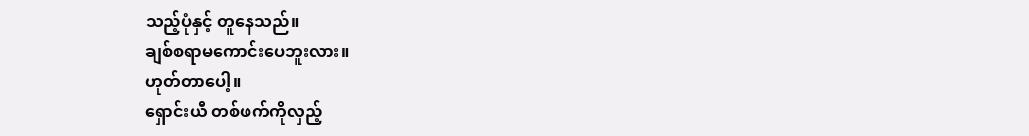သည့်ပုံနှင့် တူနေသည်။
ချစ်စရာမကောင်းပေဘူးလား။
ဟုတ်တာပေါ့။
ရှောင်းယီ တစ်ဖက်ကိုလှည့်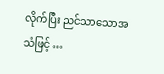လိုက်ပြီး ညင်သာသောအသံဖြင့် …